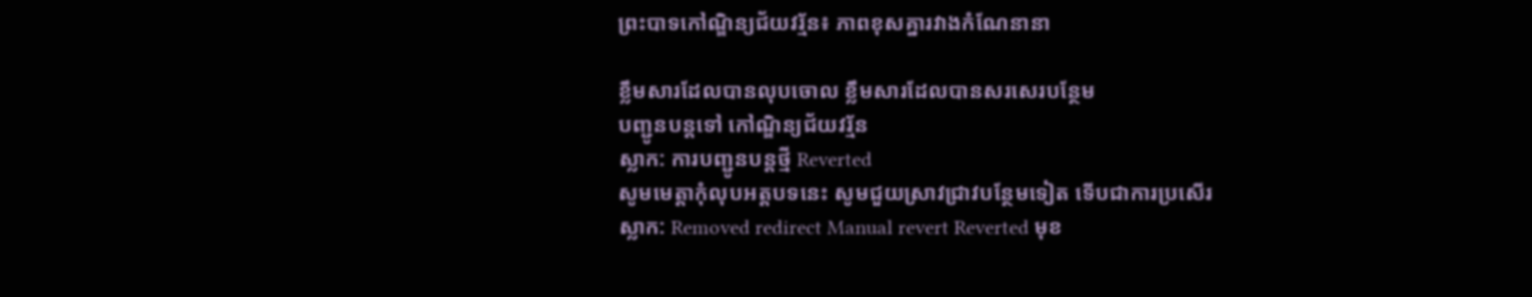ព្រះបាទកៅណិ្ឌន្យជ័យវរ្ម័ន៖ ភាពខុសគ្នារវាងកំណែនានា

ខ្លឹមសារដែលបានលុបចោល ខ្លឹមសារដែលបានសរសេរបន្ថែម
បញ្ជូនបន្តទៅ កៅណ្ឌិន្យជ័យវរ្ម័ន
ស្លាក: ការបញ្ជូនបន្តថ្មី Reverted
សូមមេត្តាកុំលុបអត្តបទនេះ សូមជួយស្រាវជ្រាវបន្ថែមទៀត ទើបជាការប្រសើរ
ស្លាក: Removed redirect Manual revert Reverted មុខ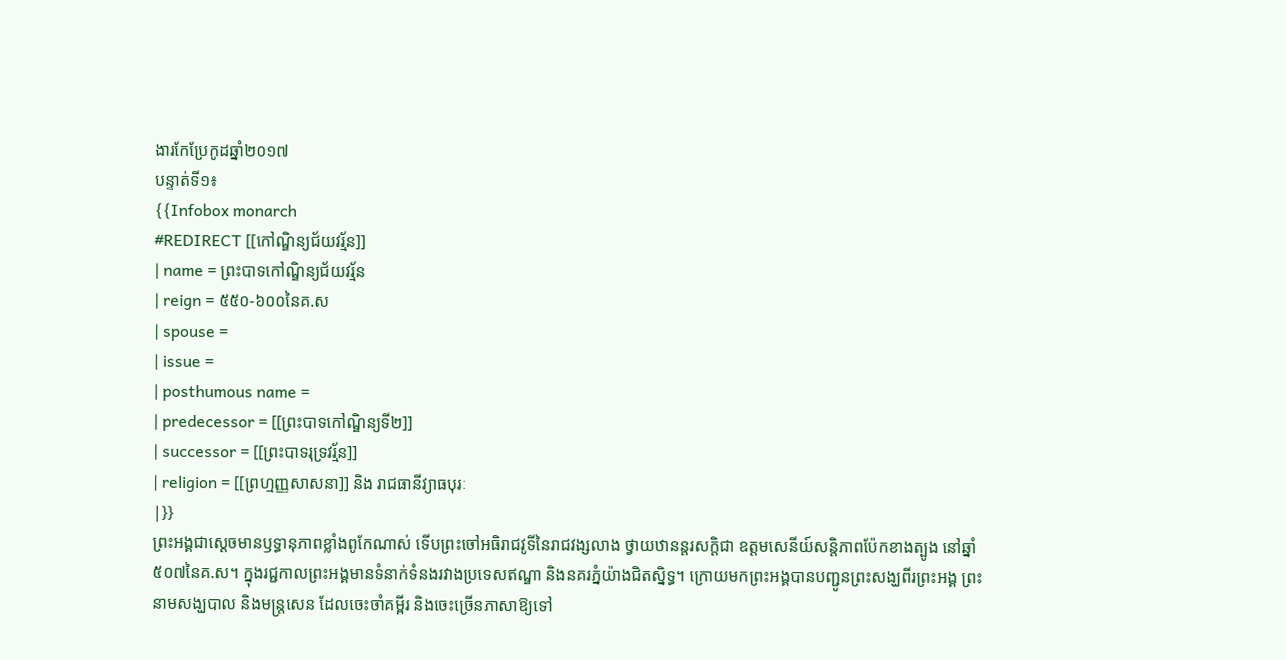ងារកែប្រែកូដឆ្នាំ២០១៧
បន្ទាត់ទី១៖
{{Infobox monarch
#REDIRECT [[កៅណ្ឌិន្យជ័យវរ្ម័ន]]
| name = ព្រះបាទកៅណ្ឌិន្យជ័យវរ្ម័ន
| reign = ៥៥០-៦០០នៃគ.ស
| spouse =
| issue =
| posthumous name =
| predecessor = [[ព្រះបាទកៅណ្ឌិន្យទី២]]
| successor = [[ព្រះបាទរុទ្រវរ្ម័ន]]
| religion = [[ព្រហ្មញ្ញសាសនា]] និង រាជធានីវ្យាធបុរៈ
|}}
ព្រះអង្គជាស្តេចមានឫទ្ធានុភាពខ្លាំងពូកែណាស់ ទើបព្រះចៅអធិរាជវូទីនៃរាជវង្សលាង ថ្វាយឋានន្តរសក្តិជា ឧត្តមសេនីយ៍សន្តិភាពប៉ែកខាងត្បូង នៅឆ្នាំ៥០៧នៃគ.ស។ ក្នុងរជ្ជកាលព្រះអង្គមានទំនាក់ទំនងរវាងប្រទេសឥណ្ឌា និងនគរភ្នំយ៉ាងជិតស្និទ្ធ។ ក្រោយមកព្រះអង្គបានបញ្ជូនព្រះសង្ឃពីរព្រះអង្គ ព្រះនាមសង្ឃបាល និងមន្រ្តសេន ដែលចេះចាំគម្ពីរ និងចេះច្រើនភាសាឱ្យទៅ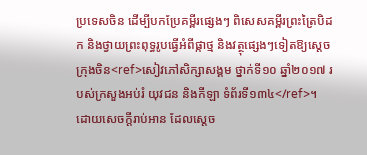ប្រទេសចិន ដើម្បីបកប្រែគម្ពីរផ្សេងៗ ពិសេសគម្ពីរព្រះត្រៃបិដក និងថ្វាយព្រះពុទ្ធរូបធ្វើអំពីផ្កាថ្ម និងវត្ថុផ្សេងៗទៀតឱ្យស្តេចក្រុងចិន<ref>សៀវភៅសិក្សាសង្គម ថ្នាក់ទី១០ ឆ្នាំ២០១៧ របស់ក្រសួងអប់រំ យុវជន និងកីឡា ទំព័រទី១៣៤</ref>។ ដោយសេចក្តីរាប់អាន ដែលស្តេច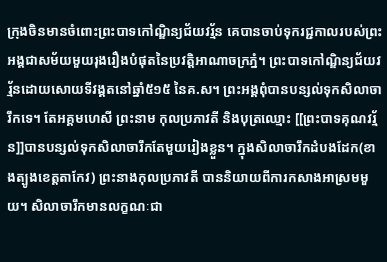ក្រុងចិនមានចំពោះព្រះបាទកៅណ្ឌិន្យជ័យវរ្ម័ន គេបានចាប់ទុករជ្ជកាលរបស់ព្រះអង្គជាសម័យមួយរុងរឿងបំផុតនៃប្រវត្តិអាណាចក្រភ្នំ។ ព្រះបាទកៅណ្ឌិន្យជ័យវរ្ម័នដោយសោយទីវង្គតនៅឆ្នាំ៥១៥ នៃគ.ស។ ព្រះអង្គពុំបានបន្សល់ទុកសិលាចារឹកទេ។ តែអគ្គមហេសី ព្រះនាម កុលប្រភាវតី និងបុត្រឈ្មោះ [[ព្រះបាទគុណវរ្ម័ន]]បានបន្សល់ទុកសិលាចារឹកតែមួយរៀងខ្លួន។ ក្នុងសិលាចារឹកដំបងដែក(ខាងត្បូងខេត្តតាកែវ) ព្រះនាងកុលប្រភាវតី បាននិយាយពីការកសាងអាស្រមមួយ។ សិលាចារឹកមានលក្ខណៈជា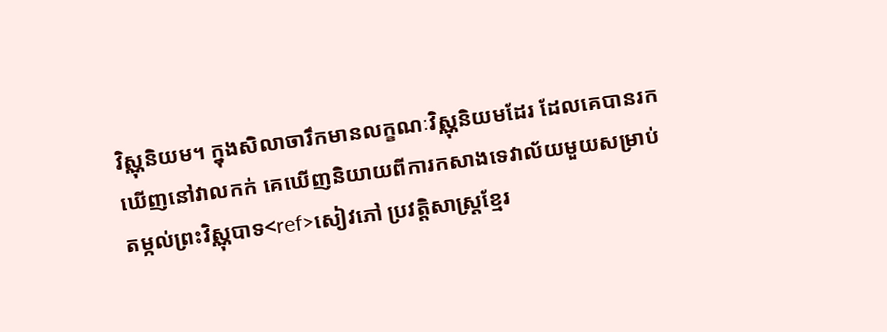វិស្ណុនិយម។ ក្នុងសិលាចារឹកមានលក្ខណៈវិស្ណុនិយមដែរ ដែលគេបានរកឃើញនៅវាលកក់ គេឃើញនិយាយពីការកសាងទេវាល័យមួយសម្រាប់តម្កល់ព្រះវិស្ណុបាទ<ref>សៀវភៅ ប្រវត្តិសាស្រ្តខ្មែរ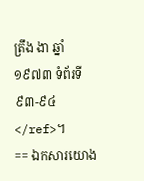ត្រឹង ងា ឆ្នាំ១៩៧៣ ទំព័រទី៩៣-៩៤</ref>។
== ឯកសារយោង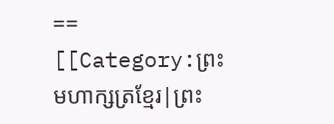==
[[Category:ព្រះមហាក្សត្រខ្មែរ|ព្រះ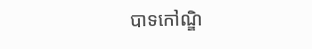បាទកៅណ្ឌិ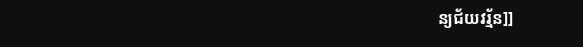ន្យជ័យវរ្ម័ន]]